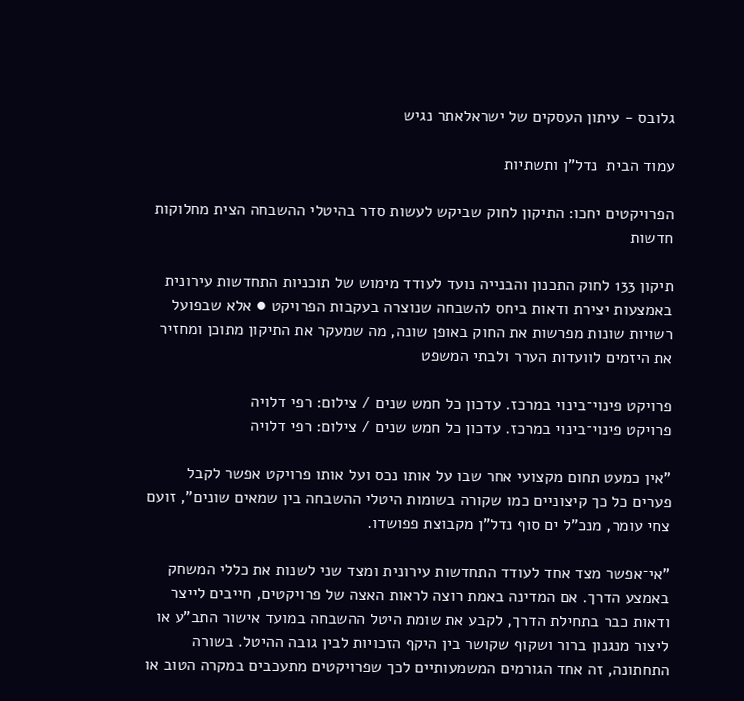גלובס - עיתון העסקים של ישראלאתר נגיש

עמוד הבית  נדל"ן ותשתיות

הפרויקטים יחכו: התיקון לחוק שביקש לעשות סדר בהיטלי ההשבחה הצית מחלוקות חדשות

תיקון 133 לחוק התכנון והבנייה נועד לעודד מימוש של תוכניות התחדשות עירונית באמצעות יצירת ודאות ביחס להשבחה שנוצרה בעקבות הפרויקט ● אלא שבפועל רשויות שונות מפרשות את החוק באופן שונה, מה שמעקר את התיקון מתוכן ומחזיר את היזמים לוועדות הערר ולבתי המשפט

פרויקט פינוי־בינוי במרכז. עדכון כל חמש שנים / צילום: רפי דלויה
פרויקט פינוי־בינוי במרכז. עדכון כל חמש שנים / צילום: רפי דלויה

"אין כמעט תחום מקצועי אחר שבו על אותו נכס ועל אותו פרויקט אפשר לקבל פערים כל כך קיצוניים כמו שקורה בשומות היטלי ההשבחה בין שמאים שונים", זועם צחי עומר, מנכ"ל ים סוף נדל"ן מקבוצת פפושדו.

"אי־אפשר מצד אחד לעודד התחדשות עירונית ומצד שני לשנות את כללי המשחק באמצע הדרך. אם המדינה באמת רוצה לראות האצה של פרויקטים, חייבים לייצר ודאות כבר בתחילת הדרך, לקבע את שומת היטל ההשבחה במועד אישור התב"ע או ליצור מנגנון ברור ושקוף שקושר בין היקף הזכויות לבין גובה ההיטל. בשורה התחתונה, זה אחד הגורמים המשמעותיים לכך שפרויקטים מתעכבים במקרה הטוב או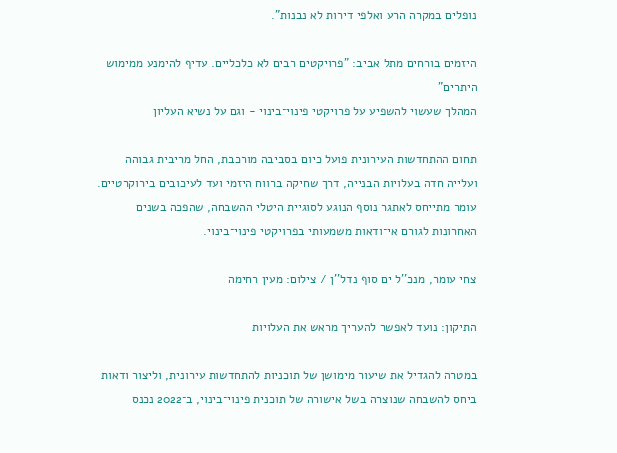נופלים במקרה הרע ואלפי דירות לא נבנות".

היזמים בורחים מתל אביב: "פרויקטים רבים לא כלכליים. עדיף להימנע ממימוש היתרים"
המהלך שעשוי להשפיע על פרויקטי פינוי־בינוי - וגם על נשיא העליון

תחום ההתחדשות העירונית פועל כיום בסביבה מורכבת, החל מריבית גבוהה ועלייה חדה בעלויות הבנייה, דרך שחיקה ברווח היזמי ועד לעיכובים בירוקרטיים. עומר מתייחס לאתגר נוסף הנוגע לסוגיית היטלי ההשבחה, שהפכה בשנים האחרונות לגורם אי־ודאות משמעותי בפרויקטי פינוי־בינוי.

צחי עומר, מנכ''ל ים סוף נדל''ן / צילום: מעין רחימה

התיקון: נועד לאפשר להעריך מראש את העלויות

במטרה להגדיל את שיעור מימושן של תוכניות להתחדשות עירונית, וליצור ודאות ביחס להשבחה שנוצרה בשל אישורה של תוכנית פינוי־בינוי, ב־2022 נכנס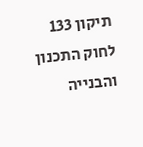תיקון 133 לחוק התכנון והבנייה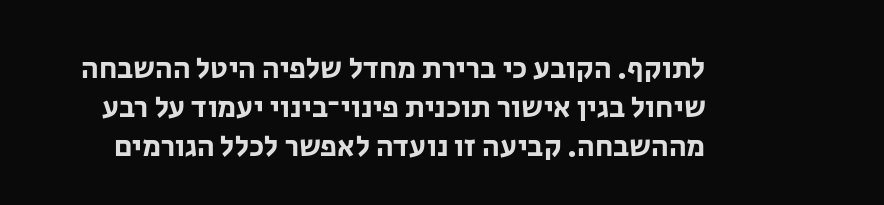לתוקף. הקובע כי ברירת מחדל שלפיה היטל ההשבחה שיחול בגין אישור תוכנית פינוי־בינוי יעמוד על רבע מההשבחה. קביעה זו נועדה לאפשר לכלל הגורמים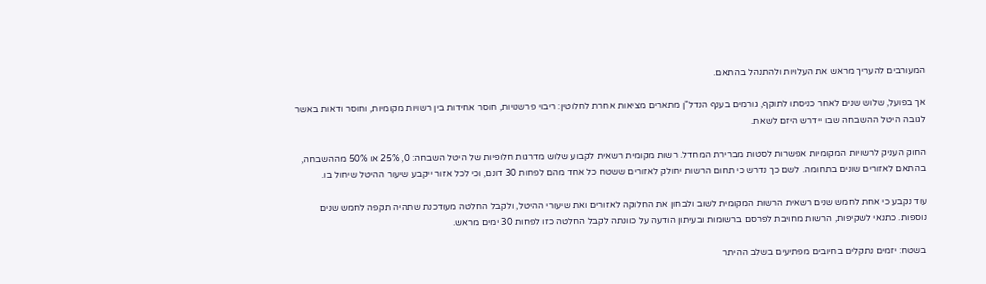המעורבים להעריך מראש את העלויות ולהתנהל בהתאם.

אך בפועל, שלוש שנים לאחר כניסתו לתוקף, גורמים בענף הנדל"ן מתארים מציאות אחרת לחלוטין: ריבוי פרשנויות, חוסר אחידות בין רשויות מקומיות, וחוסר ודאות באשר לגובה היטל ההשבחה שבו יידרש היזם לשאת.

החוק העניק לרשויות המקומיות אפשרות לסטות מברירת המחדל. רשות מקומית רשאית לקבוע שלוש מדרגות חלופיות של היטל השבחה: 0, 25% או 50% מההשבחה, בהתאם לאזורים שונים בתחומה. לשם כך נדרש כי תחום הרשות יחולק לאזורים ששטח כל אחד מהם לפחות 30 דונם, וכי לכל אזור ייקבע שיעור ההיטל שיחול בו.

עוד נקבע כי אחת לחמש שנים רשאית הרשות המקומית לשוב ולבחון את החלוקה לאזורים ואת שיעורי ההיטל, ולקבל החלטה מעודכנת שתהיה תקפה לחמש שנים נוספות. כתנאי לשקיפות, הרשות מחויבת לפרסם ברשומות ובעיתון הודעה על כוונתה לקבל החלטה כזו לפחות 30 ימים מראש.

בשטח: יזמים נתקלים בחיובים מפתיעים בשלב ההיתר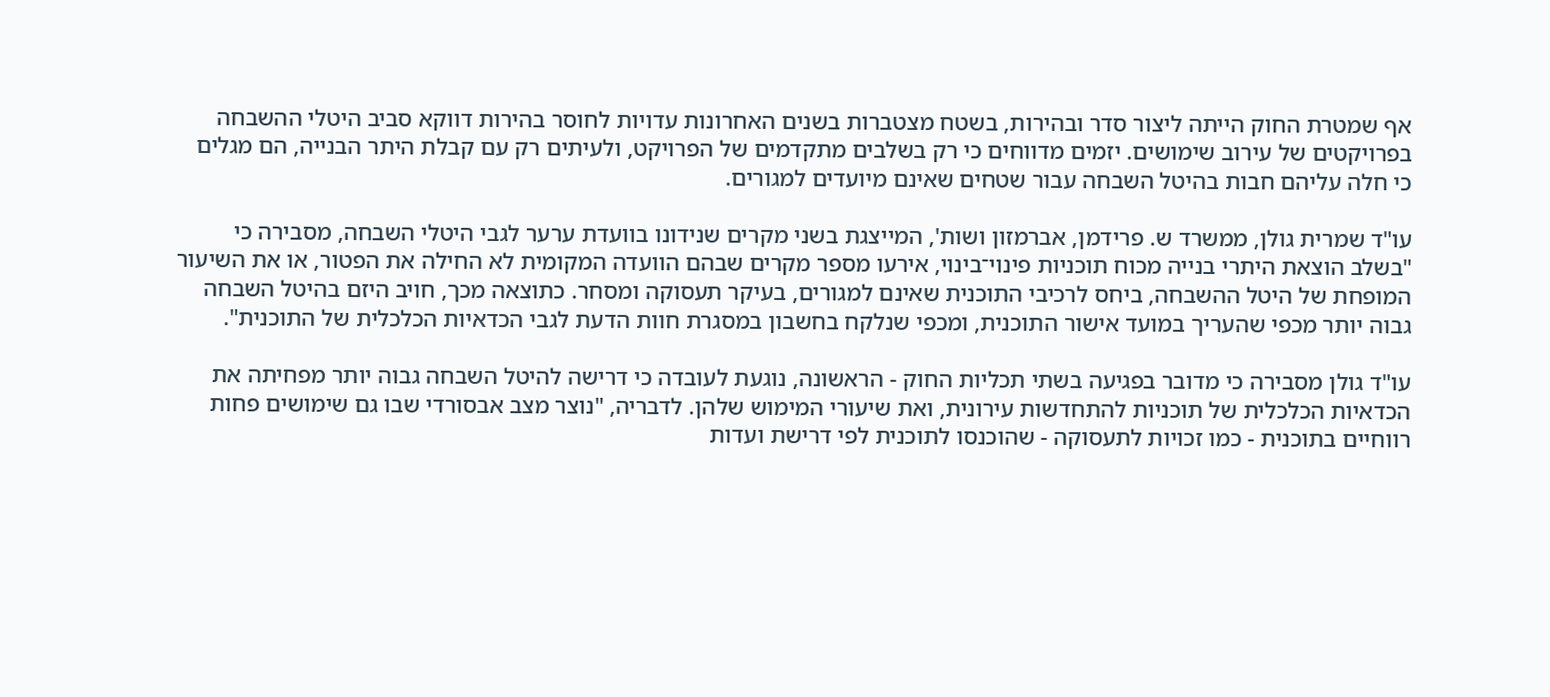אף שמטרת החוק הייתה ליצור סדר ובהירות, בשטח מצטברות בשנים האחרונות עדויות לחוסר בהירות דווקא סביב היטלי ההשבחה בפרויקטים של עירוב שימושים. יזמים מדווחים כי רק בשלבים מתקדמים של הפרויקט, ולעיתים רק עם קבלת היתר הבנייה, הם מגלים כי חלה עליהם חבות בהיטל השבחה עבור שטחים שאינם מיועדים למגורים.

עו"ד שמרית גולן, ממשרד ש. פרידמן, אברמזון ושות', המייצגת בשני מקרים שנידונו בוועדת ערער לגבי היטלי השבחה, מסבירה כי "בשלב הוצאת היתרי בנייה מכוח תוכניות פינוי־בינוי, אירעו מספר מקרים שבהם הוועדה המקומית לא החילה את הפטור, או את השיעור המופחת של היטל ההשבחה, ביחס לרכיבי התוכנית שאינם למגורים, בעיקר תעסוקה ומסחר. כתוצאה מכך, חויב היזם בהיטל השבחה גבוה יותר מכפי שהעריך במועד אישור התוכנית, ומכפי שנלקח בחשבון במסגרת חוות הדעת לגבי הכדאיות הכלכלית של התוכנית".

עו"ד גולן מסבירה כי מדובר בפגיעה בשתי תכליות החוק - הראשונה, נוגעת לעובדה כי דרישה להיטל השבחה גבוה יותר מפחיתה את הכדאיות הכלכלית של תוכניות להתחדשות עירונית, ואת שיעורי המימוש שלהן. לדבריה, "נוצר מצב אבסורדי שבו גם שימושים פחות רווחיים בתוכנית - כמו זכויות לתעסוקה - שהוכנסו לתוכנית לפי דרישת ועדות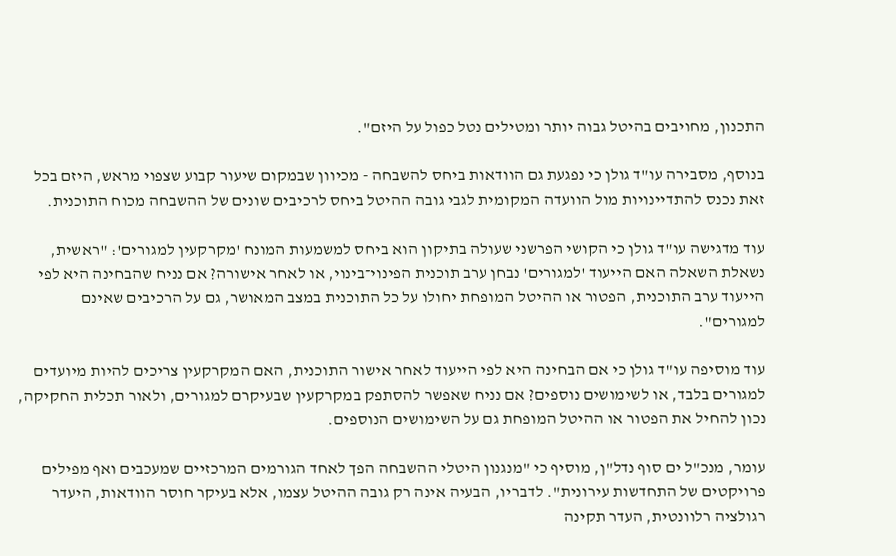התכנון, מחויבים בהיטל גבוה יותר ומטילים נטל כפול על היזם".

בנוסף, מסבירה עו"ד גולן כי נפגעת גם הוודאות ביחס להשבחה - מכיוון שבמקום שיעור קבוע שצפוי מראש, היזם בכל זאת נכנס להתדיינויות מול הוועדה המקומית לגבי גובה ההיטל ביחס לרכיבים שונים של ההשבחה מכוח התוכנית.

עוד מדגישה עו"ד גולן כי הקושי הפרשני שעולה בתיקון הוא ביחס למשמעות המונח 'מקרקעין למגורים': "ראשית, נשאלת השאלה האם הייעוד 'למגורים' נבחן ערב תוכנית הפינוי־בינוי, או לאחר אישורה? אם נניח שהבחינה היא לפי הייעוד ערב התוכנית, הפטור או ההיטל המופחת יחולו על כל התוכנית במצב המאושר, גם על הרכיבים שאינם למגורים".

עוד מוסיפה עו"ד גולן כי אם הבחינה היא לפי הייעוד לאחר אישור התוכנית, האם המקרקעין צריכים להיות מיועדים למגורים בלבד, או לשימושים נוספים? אם נניח שאפשר להסתפק במקרקעין שבעיקרם למגורים, ולאור תכלית החקיקה, נכון להחיל את הפטור או ההיטל המופחת גם על השימושים הנוספים.

עומר, מנכ"ל ים סוף נדל"ן, מוסיף כי "מנגנון היטלי ההשבחה הפך לאחד הגורמים המרכזיים שמעכבים ואף מפילים פרויקטים של התחדשות עירונית". לדבריו, הבעיה אינה רק גובה ההיטל עצמו, אלא בעיקר חוסר הוודאות, היעדר רגולציה רלוונטית, העדר תקינה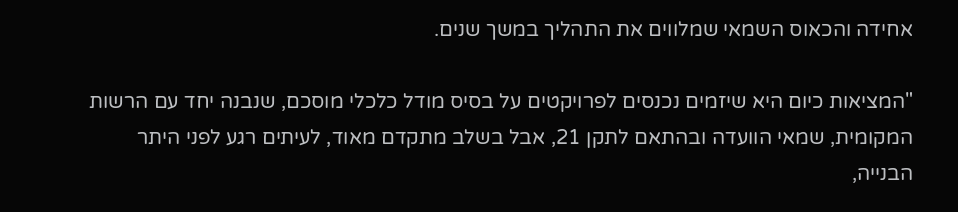אחידה והכאוס השמאי שמלווים את התהליך במשך שנים.

"המציאות כיום היא שיזמים נכנסים לפרויקטים על בסיס מודל כלכלי מוסכם, שנבנה יחד עם הרשות המקומית, שמאי הוועדה ובהתאם לתקן 21, אבל בשלב מתקדם מאוד, לעיתים רגע לפני היתר הבנייה,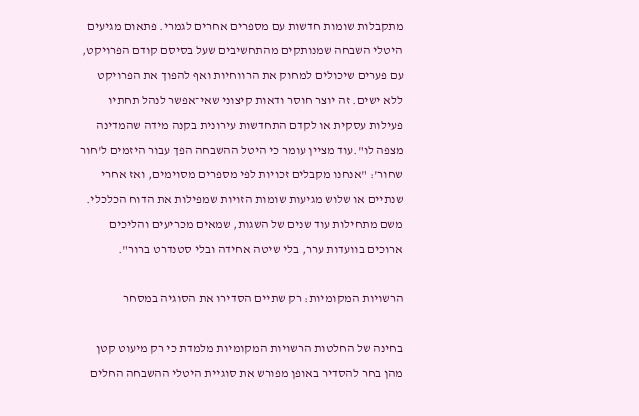מתקבלות שומות חדשות עם מספרים אחרים לגמרי. פתאום מגיעים היטלי השבחה שמנותקים מהתחשיבים שעל בסיסם קודם הפרויקט, עם פערים שיכולים למחוק את הרווחיות ואף להפוך את הפרויקט ללא ישים. זה יוצר חוסר ודאות קיצוני שאי־אפשר לנהל תחתיו פעילות עסקית או לקדם התחדשות עירונית בקנה מידה שהמדינה מצפה לו".עוד מציין עומר כי היטל ההשבחה הפך עבור היזמים ל'חור שחור': "אנחנו מקבלים זכויות לפי מספרים מסוימים, ואז אחרי שנתיים או שלוש מגיעות שומות הזויות שמפילות את הדוח הכלכלי. משם מתחילות עוד שנים של השגות, שמאים מכריעים והליכים ארוכים בוועדות ערר, בלי שיטה אחידה ובלי סטנדרט ברור".

הרשויות המקומיות: רק שתיים הסדירו את הסוגיה במסחר

בחינה של החלטות הרשויות המקומיות מלמדת כי רק מיעוט קטן מהן בחר להסדיר באופן מפורש את סוגיית היטלי ההשבחה החלים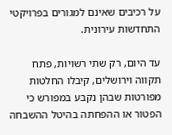על רכיבים שאינם למגורים בפרויקטי התחדשות עירונית.

עד היום, רק שתי רשויות, פתח תקווה וירושלים, קיבלו החלטות מפורטות שבהן נקבע במפורש כי הפטור או ההפחתה בהיטל ההשבחה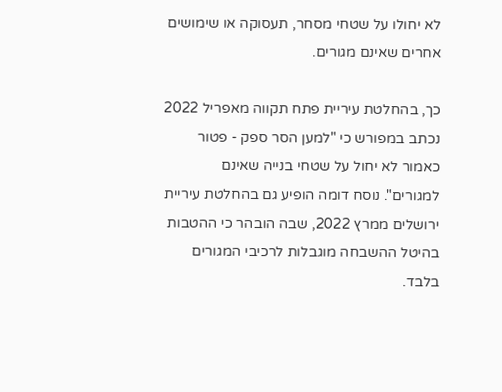לא יחולו על שטחי מסחר, תעסוקה או שימושים אחרים שאינם מגורים.

כך, בהחלטת עיריית פתח תקווה מאפריל 2022 נכתב במפורש כי "למען הסר ספק - פטור כאמור לא יחול על שטחי בנייה שאינם למגורים". נוסח דומה הופיע גם בהחלטת עיריית ירושלים ממרץ 2022, שבה הובהר כי ההטבות בהיטל ההשבחה מוגבלות לרכיבי המגורים בלבד.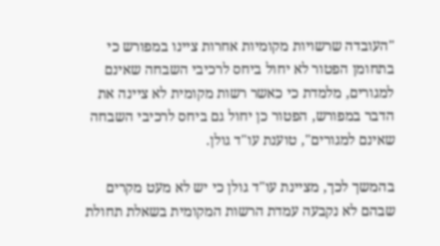"העובדה שרשויות מקומיות אחרות ציינו במפורש כי בתחומן הפטור לא יחול ביחס לרכיבי השבחה שאינם למגורים, מלמדת כי כאשר רשות מקומית לא ציינה את הדבר במפורש, הפטור כן יחול גם ביחס לרכיבי השבחה שאינם למגורים", טוענת עו"ד גולן.

בהמשך לכך, מציינת עו"ד גולן כי יש לא מעט מקרים שבהם לא נקבעה עמדת הרשות המקומית בשאלת תחולת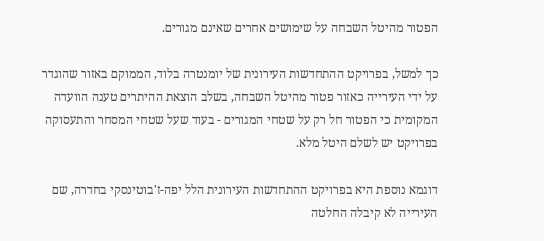הפטור מהיטל השבחה על שימושים אחרים שאינם מגורים.

כך למשל, בפרויקט ההתחדשות העירונית של יומנטרה בלוד, הממוקם באזור שהוגדר על ידי העירייה כאזור פטור מהיטל השבחה, בשלב הוצאת ההיתרים טענה הוועדה המקומית כי הפטור חל רק על שטחי המגורים - בעוד שעל שטחי המסחר והתעסוקה בפרויקט יש לשלם היטל מלא.

דוגמא נוספת היא בפרויקט ההתחדשות העירונית הלל יפה-ז'בוטינסקי בחדרה, שם העירייה לא קיבלה החלטה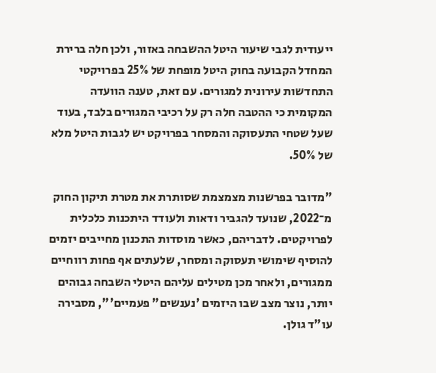ייעודית לגבי שיעור היטל ההשבחה באזור, ולכן חלה ברירת המחדל הקבועה בחוק היטל מופחת של 25% בפרויקטי התחדשות עירונית למגורים. עם זאת, טענה הוועדה המקומית כי ההטבה חלה רק על רכיבי המגורים בלבד, בעוד שעל שטחי התעסוקה והמסחר בפרויקט יש לגבות היטל מלא של 50%.

"מדובר בפרשנות מצמצמת שסותרת את מטרת תיקון החוק מ־2022, שנועד להגביר ודאות ולעודד היתכנות כלכלית לפרויקטים. לדבריהם, כאשר מוסדות התכנון מחייבים יזמים להוסיף שימושי תעסוקה ומסחר, שלעתים אף פחות רווחיים ממגורים, ולאחר מכן מטילים עליהם היטלי השבחה גבוהים יותר, נוצר מצב שבו היזמים 'נענשים" פעמיים'", מסבירה עו"ד גולן.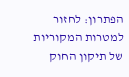הפתרון: לחזור למטרות המקוריות של תיקון החוק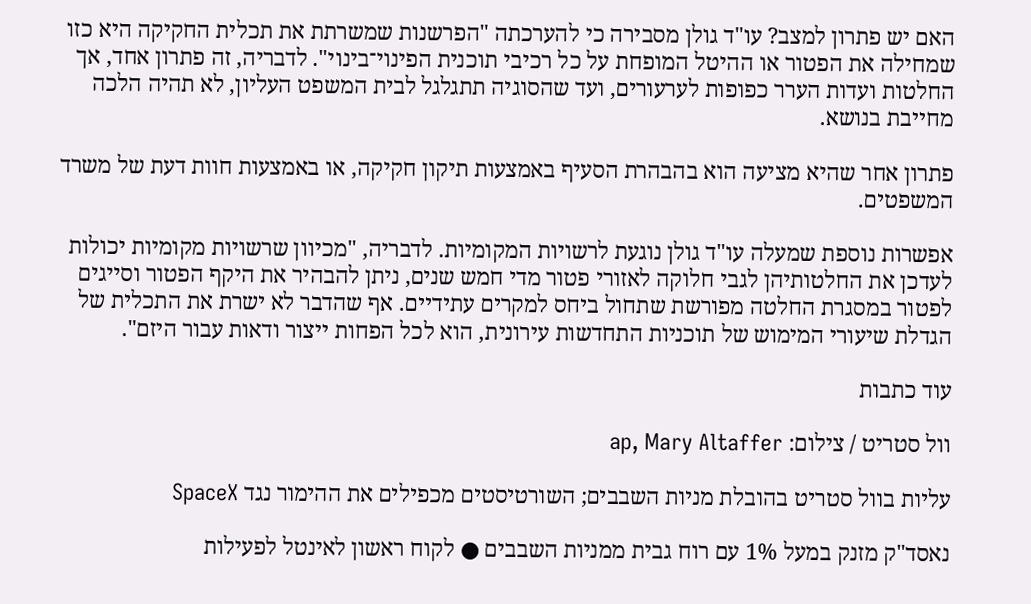האם יש פתרון למצב? עו"ד גולן מסבירה כי להערכתה "הפרשנות שמשרתת את תכלית החקיקה היא כזו שמחילה את הפטור או ההיטל המופחת על כל רכיבי תוכנית הפינוי־בינוי". לדבריה, זה פתרון אחד, אך החלטות ועדות הערר כפופות לערעורים, ועד שהסוגיה תתגלגל לבית המשפט העליון, לא תהיה הלכה מחייבת בנושא.

פתרון אחר שהיא מציעה הוא בהבהרת הסעיף באמצעות תיקון חקיקה, או באמצעות חוות דעת של משרד המשפטים.

אפשרות נוספת שמעלה עו"ד גולן נוגעת לרשויות המקומיות. לדבריה, "מכיוון שרשויות מקומיות יכולות לעדכן את החלטותיהן לגבי חלוקה לאזורי פטור מדי חמש שנים, ניתן להבהיר את היקף הפטור וסייגים לפטור במסגרת החלטה מפורשת שתחול ביחס למקרים עתידיים. אף שהדבר לא ישרת את התכלית של הגדלת שיעורי המימוש של תוכניות התחדשות עירונית, הוא לכל הפחות ייצור ודאות עבור היזם".

עוד כתבות

וול סטריט / צילום: ap, Mary Altaffer

עליות בוול סטריט בהובלת מניות השבבים; השורטיסטים מכפילים את ההימור נגד SpaceX

נאסד"ק מזנק במעל 1% עם רוח גבית ממניות השבבים ● לקוח ראשון לאינטל לפעילות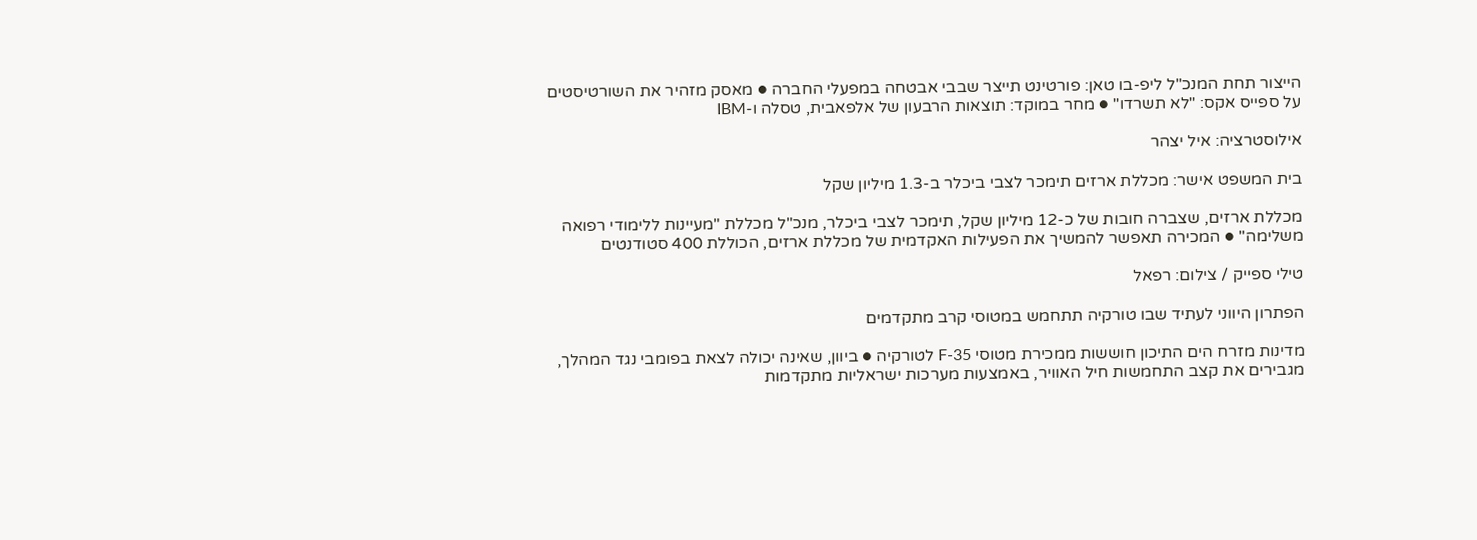הייצור תחת המנכ"ל ליפ-בו טאן: פורטינט תייצר שבבי אבטחה במפעלי החברה ● מאסק מזהיר את השורטיסטים על ספייס אקס: "לא תשרדו" ● מחר במוקד: תוצאות הרבעון של אלפאבית, טסלה ו-IBM

אילוסטרציה: איל יצהר

בית המשפט אישר: מכללת ארזים תימכר לצבי ביכלר ב-1.3 מיליון שקל

מכללת ארזים, שצברה חובות של כ-12 מיליון שקל, תימכר לצבי ביכלר, מנכ"ל מכללת "מעיינות ללימודי רפואה משלימה" ● המכירה תאפשר להמשיך את הפעילות האקדמית של מכללת ארזים, הכוללת 400 סטודנטים

טילי ספייק / צילום: רפאל

הפתרון היווני לעתיד שבו טורקיה תתחמש במטוסי קרב מתקדמים

מדינות מזרח הים התיכון חוששות ממכירת מטוסי F-35 לטורקיה ● ביוון, שאינה יכולה לצאת בפומבי נגד המהלך, מגבירים את קצב התחמשות חיל האוויר, באמצעות מערכות ישראליות מתקדמות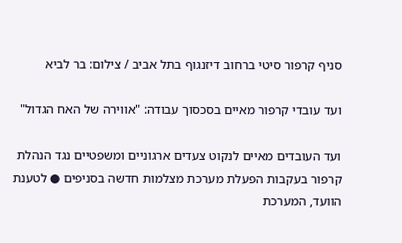סניף קרפור סיטי ברחוב דיזנגוף בתל אביב / צילום: בר לביא

ועד עובדי קרפור מאיים בסכסוך עבודה: "אווירה של האח הגדול"

ועד העובדים מאיים לנקוט צעדים ארגוניים ומשפטיים נגד הנהלת קרפור בעקבות הפעלת מערכת מצלמות חדשה בסניפים ● לטענת הוועד, המערכת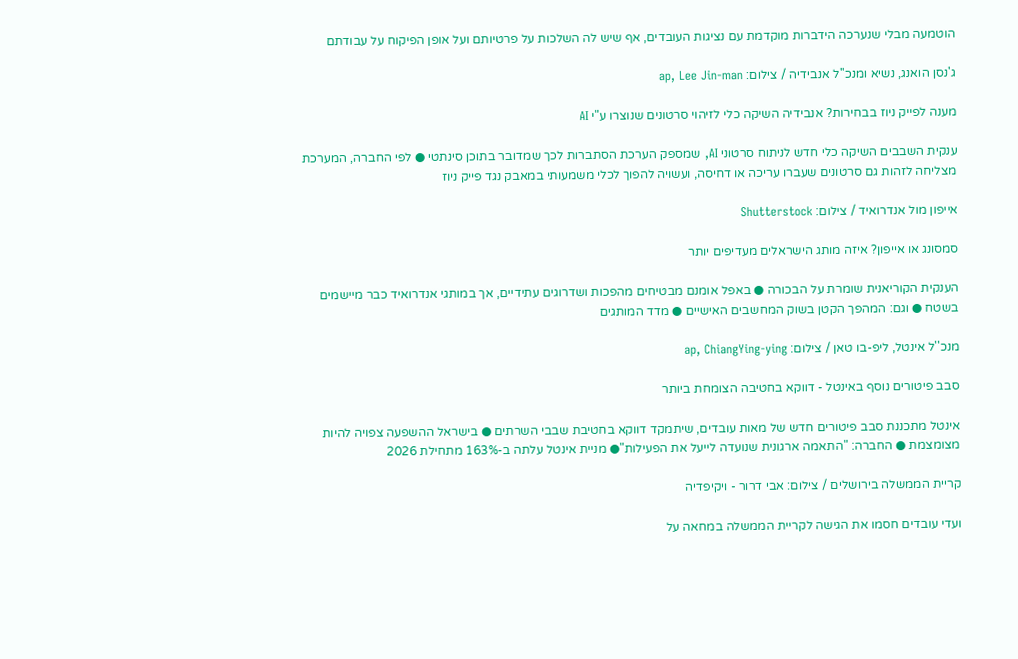הוטמעה מבלי שנערכה הידברות מוקדמת עם נציגות העובדים, אף שיש לה השלכות על פרטיותם ועל אופן הפיקוח על עבודתם

ג'נסן הואנג, נשיא ומנכ''ל אנבידיה / צילום: ap, Lee Jin-man

מענה לפייק ניוז בבחירות? אנבידיה השיקה כלי לזיהוי סרטונים שנוצרו ע"י AI

ענקית השבבים השיקה כלי חדש לניתוח סרטוני AI, שמספק הערכת הסתברות לכך שמדובר בתוכן סינתטי ● לפי החברה, המערכת מצליחה לזהות גם סרטונים שעברו עריכה או דחיסה, ועשויה להפוך לכלי משמעותי במאבק נגד פייק ניוז

אייפון מול אנדרואיד / צילום: Shutterstock

סמסונג או אייפון? איזה מותג הישראלים מעדיפים יותר

הענקית הקוריאנית שומרת על הבכורה ● באפל אומנם מבטיחים מהפכות ושדרוגים עתידיים, אך במותגי אנדרואיד כבר מיישמים בשטח ● וגם: המהפך הקטן בשוק המחשבים האישיים ● מדד המותגים

מנכ''ל אינטל, ליפ-בו טאן / צילום: ap, ChiangYing-ying

סבב פיטורים נוסף באינטל - דווקא בחטיבה הצומחת ביותר

אינטל מתכננת סבב פיטורים חדש של מאות עובדים, שיתמקד דווקא בחטיבת שבבי השרתים ● בישראל ההשפעה צפויה להיות מצומצמת ● החברה: "התאמה ארגונית שנועדה לייעל את הפעילות"● מניית אינטל עלתה ב-163% מתחילת 2026

קריית הממשלה בירושלים / צילום: אבי דרור - ויקיפדיה

ועדי עובדים חסמו את הגישה לקריית הממשלה במחאה על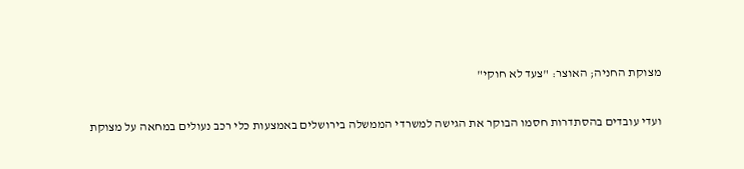מצוקת החניה; האוצר: "צעד לא חוקי"

ועדי עובדים בהסתדרות חסמו הבוקר את הגישה למשרדי הממשלה בירושלים באמצעות כלי רכב נעולים במחאה על מצוקת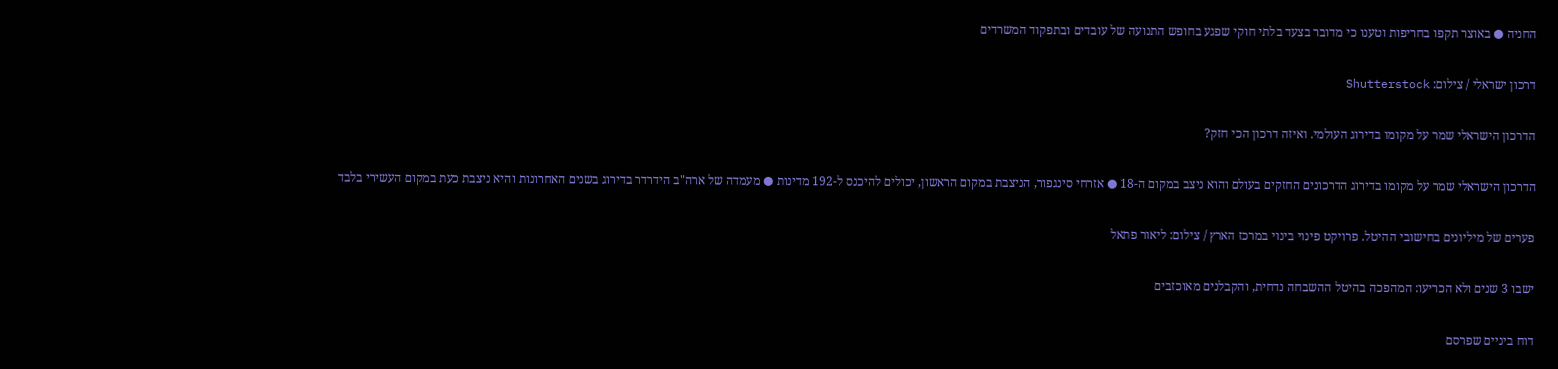החניה ● באוצר תקפו בחריפות וטענו כי מדובר בצעד בלתי חוקי שפגע בחופש התנועה של עובדים ובתפקוד המשרדים

דרכון ישראלי / צילום: Shutterstock

הדרכון הישראלי שמר על מקומו בדירוג העולמי. ואיזה דרכון הכי חזק?

הדרכון הישראלי שמר על מקומו בדירוג הדרכונים החזקים בעולם והוא ניצב במקום ה-18 ● אזרחי סינגפור, הניצבת במקום הראשון, יכולים להיכנס ל-192 מדינות ● מעמדה של ארה"ב הידרדר בדירוג בשנים האחרונות והיא ניצבת כעת במקום העשירי בלבד

פערים של מיליונים בחישובי ההיטל. פרויקט פינוי בינוי במרכז הארץ / צילום: ליאור פתאל

ישבו 3 שנים ולא הכריעו: המהפכה בהיטל ההשבחה נדחית, והקבלנים מאוכזבים

דוח ביניים שפרסם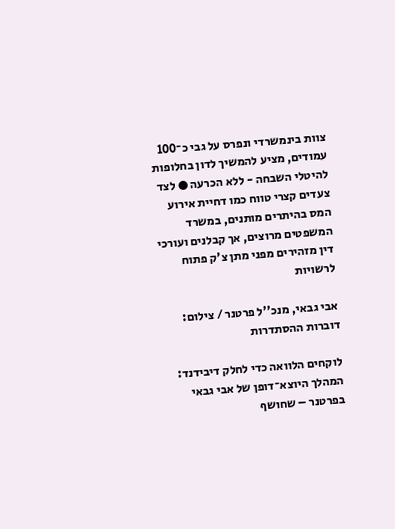צוות בינמשרדי ונפרס על גבי כ־100 עמודים, מציע להמשיך לדון בחלופות להיטלי השבחה - ללא הכרעה ● לצד צעדים קצרי טווח כמו דחיית אירוע המס בהיתרים מותנים, במשרד המשפטים מרוצים, אך קבלנים ועורכי דין מזהירים מפני מתן צ'ק פתוח לרשויות

אבי גבאי, מנכ''ל פרטנר / צילום: דוברות ההסתדרות

לוקחים הלוואה כדי לחלק דיבידנד: המהלך היוצא־דופן של אבי גבאי בפרטנר – שחושף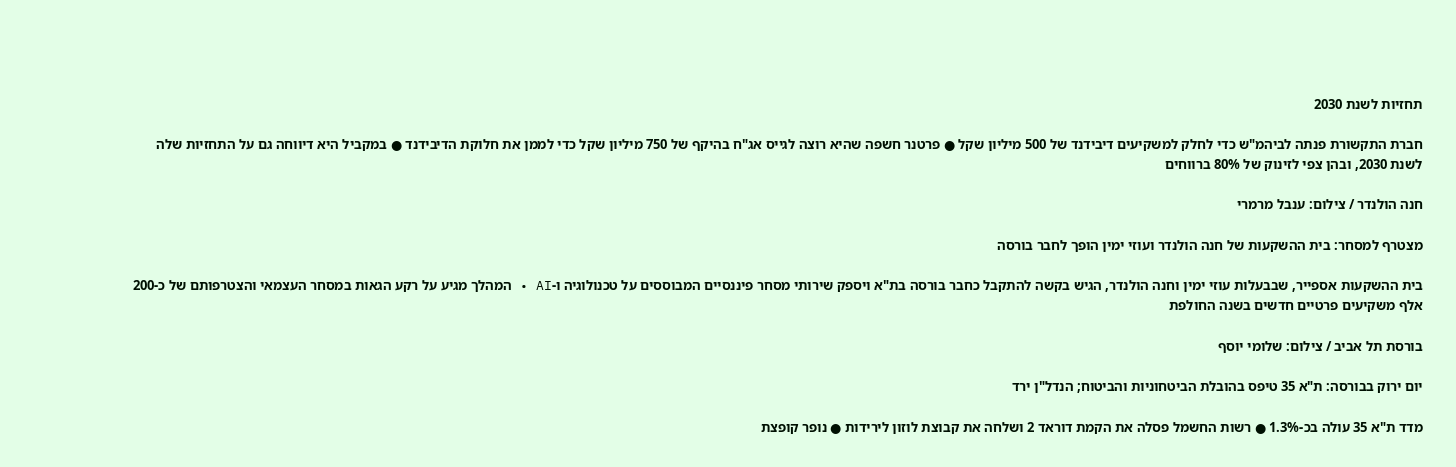תחזיות לשנת 2030

חברת התקשורת פנתה לביהמ"ש כדי לחלק למשקיעים דיבידנד של 500 מיליון שקל ● פרטנר חשפה שהיא רוצה לגייס אג"ח בהיקף של 750 מיליון שקל כדי לממן את חלוקת הדיבידנד ● במקביל היא דיווחה גם על התחזיות שלה לשנת 2030, ובהן צפי לזינוק של 80% ברווחים

חנה הולנדר / צילום: ענבל מרמרי

מצטרף למסחר: בית ההשקעות של חנה הולנדר ועוזי ימין הופך לחבר בורסה

בית ההשקעות אספייר, שבבעלות עוזי ימין וחנה הולנדר, הגיש בקשה להתקבל כחבר בורסה בת"א ויספק שירותי מסחר פיננסיים המבוססים על טכנולוגיה ו-AI • המהלך מגיע על רקע הגאות במסחר העצמאי והצטרפותם של כ-200 אלף משקיעים פרטיים חדשים בשנה החולפת

בורסת תל אביב / צילום: שלומי יוסף

יום ירוק בבורסה: ת"א 35 טיפס בהובלת הביטחוניות והביטוח; הנדל"ן ירד

מדד ת"א 35 עולה בכ-1.3% ● רשות החשמל פסלה את הקמת דוראד 2 ושלחה את קבוצת לוזון לירידות ● נופר קופצת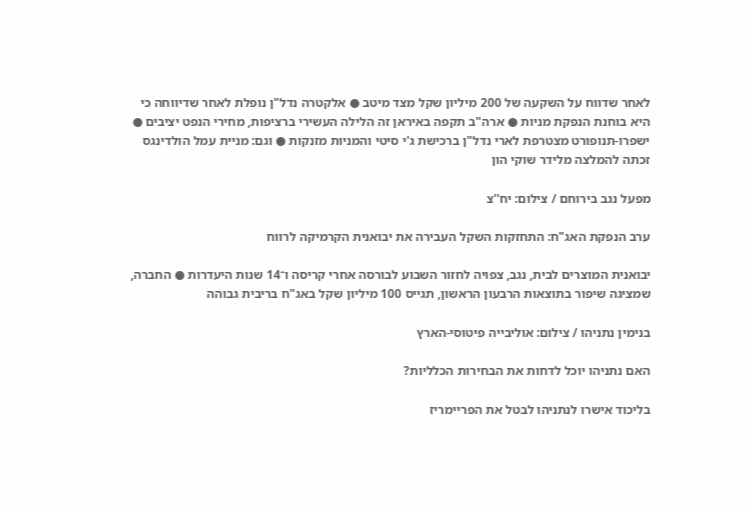לאחר שדווח על השקעה של 200 מיליון שקל מצד מיטב ● אלקטרה נדל"ן נופלת לאחר שדיווחה כי היא בוחנת הנפקת מניות ● ארה"ב תקפה באיראן זה הלילה העשירי ברציפות, מחירי הנפט יציבים ● ישפרו-תנופורט מצטרפת לארי נדל"ן ברכישת ג'י סיטי והמניות מזנקות ● וגם: מניית עמל הולדינגס זכתה להמלצה מלידר שוקי הון

מפעל נגב בירוחם / צילום: יח''צ

ערב הנפקת האג"ח: התחזקות השקל העבירה את יבואנית הקרמיקה לרווח

יבואנית המוצרים לבית, נגב, צפויה לחזור השבוע לבורסה אחרי קריסה ו־14 שנות היעדרות ● החברה, שמציגה שיפור בתוצאות הרבעון הראשון, תגייס 100 מיליון שקל באג"ח בריבית גבוהה

בנימין נתניהו / צילום: אוליבייה פיטוסי-הארץ

האם נתניהו יוכל לדחות את הבחירות הכלליות?

בליכוד אישרו לנתניהו לבטל את הפריימריז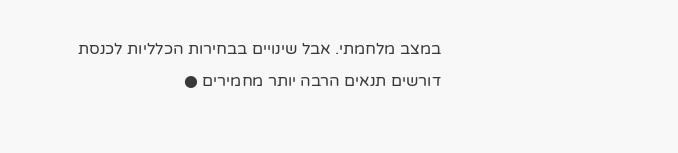במצב מלחמתי. אבל שינויים בבחירות הכלליות לכנסת דורשים תנאים הרבה יותר מחמירים ●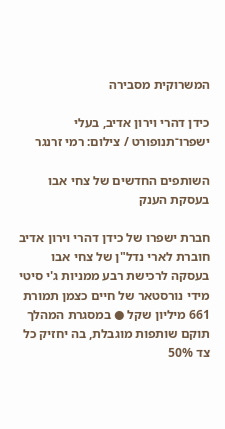המשרוקית מסבירה

כידן דהרי וירון אדיב, בעלי ישפרו־תנופורט / צילום: רמי זרנגר

השותפים החדשים של צחי אבו בעסקת הענק

חברת ישפרו של כידן דהרי וירון אדיב חוברת לארי נדל"ן של צחי אבו בעסקה לרכישת רבע ממניות ג'י סיטי מידי נורסטאר של חיים כצמן תמורת 661 מיליון שקל ● במסגרת המהלך תוקם שותפות מוגבלת, בה יחזיק כל צד 50%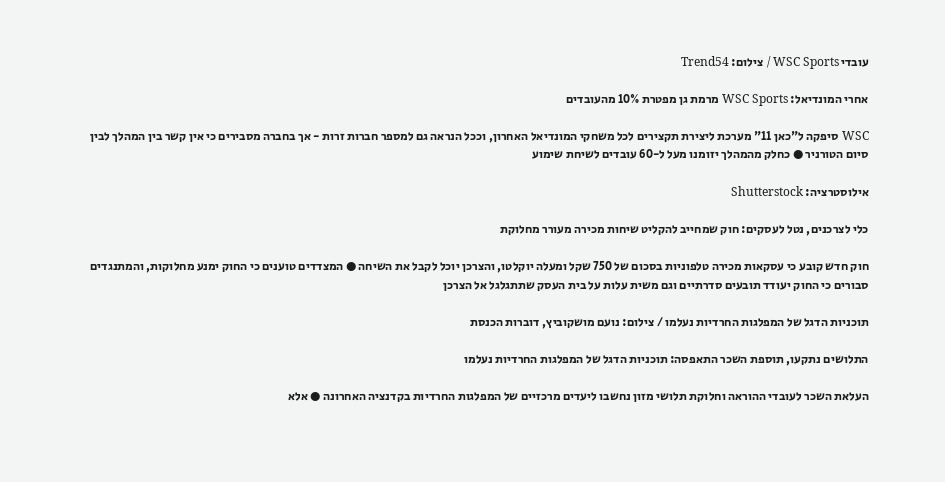עובדי WSC Sports / צילום: Trend54

אחרי המונדיאל: WSC Sports מרמת גן מפטרת 10% מהעובדים

WSC סיפקה ל"כאן 11" מערכת ליצירת תקצירים לכל משחקי המונדיאל האחרון, וככל הנראה גם למספר חברות זרות - אך בחברה מסבירים כי אין קשר בין המהלך לבין סיום הטורניר ● כחלק מהמהלך יזומנו מעל ל-60 עובדים לשיחת שימוע

אילוסטרציה: Shutterstock

כלי לצרכנים, נטל לעסקים: חוק שמחייב להקליט שיחות מכירה מעורר מחלוקת

חוק חדש קובע כי עסקאות מכירה טלפוניות בסכום של 750 שקל ומעלה יוקלטו, והצרכן יוכל לקבל את השיחה ● המצדדים טוענים כי החוק ימנע מחלוקות, והמתנגדים סבורים כי החוק יעודד תובעים סדרתיים וגם משית עלות על בית העסק שתתגלגל אל הצרכן

תוכניות הדגל של המפלגות החרדיות נעלמו / צילום: נועם מושקוביץ, דוברות הכנסת

התלושים נתקעו, תוספת השכר התאפסה: תוכניות הדגל של המפלגות החרדיות נעלמו

העלאת השכר לעובדי ההוראה וחלוקת תלושי מזון נחשבו ליעדים מרכזיים של המפלגות החרדיות בקדנציה האחרונה ● אלא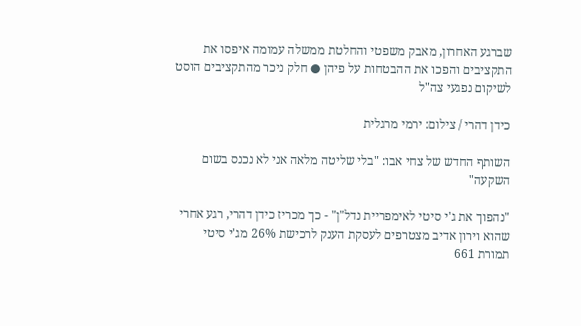שברגע האחרון, מאבק משפטי והחלטת ממשלה עמומה איפסו את התקציבים והפכו את ההבטחות על פיהן ● חלק ניכר מהתקציבים הוסט לשיקום נפגעי צה"ל

כידן דהרי / צילום: ירמי מרגלית

השותף החדש של צחי אבו: "בלי שליטה מלאה אני לא נכנס בשום השקעה"

"נהפוך את ג'י סיטי לאימפריית נדל"ן" - כך מכריז כידן דהרי, רגע אחרי שהוא וירון אדיב מצטרפים לעסקת הענק לרכישת 26% מג'י סיטי תמורת 661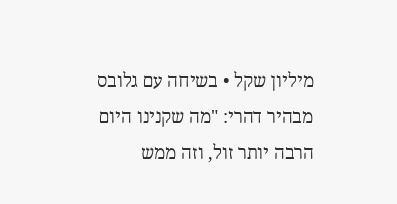מיליון שקל • בשיחה עם גלובס מבהיר דהרי: "מה שקנינו היום הרבה יותר זול, וזה ממש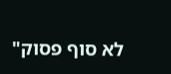לא סוף פסוק"